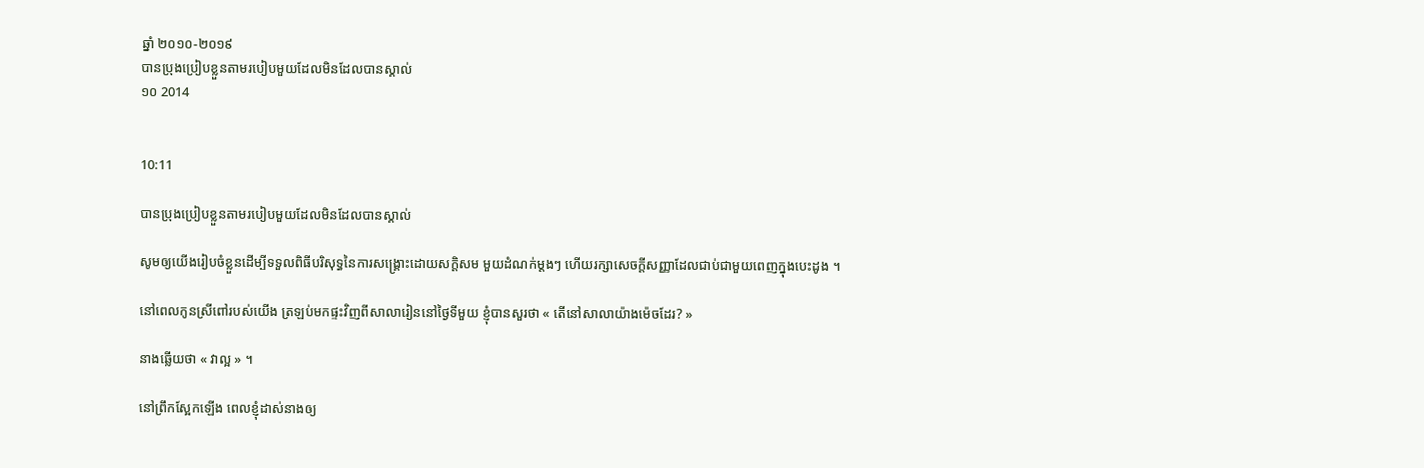ឆ្នាំ ២០១០-២០១៩
បានប្រុងប្រៀបខ្លួនតាមរបៀបមួយដែលមិនដែលបានស្គាល់
១០ 2014


10:11

បានប្រុងប្រៀបខ្លួនតាមរបៀបមួយដែលមិនដែលបានស្គាល់

សូមឲ្យយើងរៀបចំខ្លួនដើម្បីទទួលពិធីបរិសុទ្ធនៃការសង្គ្រោះដោយសក្ដិសម មួយដំណក់ម្ដងៗ ហើយរក្សាសេចក្ដីសញ្ញាដែលជាប់ជាមួយពេញក្នុងបេះដូង ។

នៅពេលកូនស្រីពៅរបស់យើង ត្រឡប់មកផ្ទះវិញពីសាលារៀននៅថ្ងៃទីមួយ ខ្ញុំបានសួរថា « តើនៅសាលាយ៉ាងម៉េចដែរ? »

នាងឆ្លើយថា « វាល្អ » ។

នៅព្រឹកស្អែកឡើង ពេលខ្ញុំដាស់នាងឲ្យ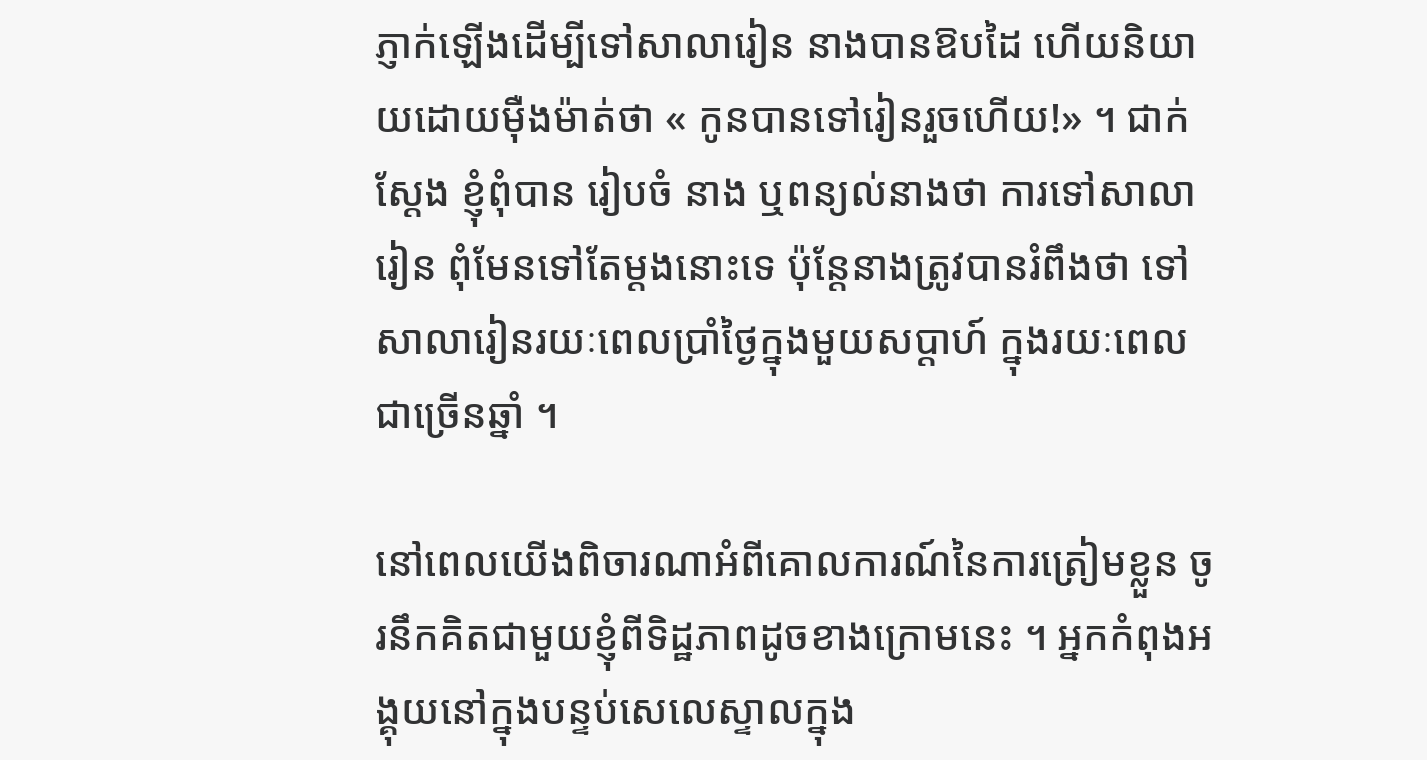ភ្ញាក់ឡើងដើម្បីទៅសាលារៀន នាងបានឱបដៃ ហើយនិយាយដោយម៉ឺងម៉ាត់ថា « កូនបានទៅរៀនរួចហើយ!» ។ ជាក់ស្ដែង ខ្ញុំពុំបាន រៀបចំ នាង ឬពន្យល់នាងថា ការទៅសាលារៀន ពុំមែនទៅតែម្ដងនោះទេ ប៉ុន្តែនាងត្រូវបានរំពឹងថា ទៅសាលារៀនរយៈពេលប្រាំថ្ងៃក្នុងមួយសប្ដាហ៍ ក្នុងរយៈពេលជាច្រើនឆ្នាំ ។

នៅពេលយើងពិចារណាអំពីគោលការណ៍នៃការត្រៀមខ្លួន ចូរនឹកគិតជាមួយខ្ញុំពីទិដ្ឋភាពដូចខាងក្រោមនេះ ។ អ្នកកំពុងអង្គុយនៅក្នុងបន្ទប់សេលេស្ទាលក្នុង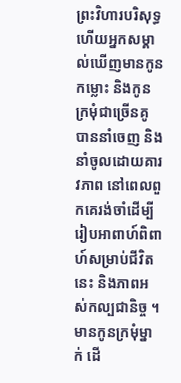ព្រះវិហារបរិសុទ្ធ ហើយអ្នកសម្គាល់ឃើញមានកូនកម្លោះ និងកូនក្រមុំជាច្រើនគូ បាននាំចេញ និងនាំចូលដោយគារវភាព នៅពេលពួកគេរង់ចាំដើម្បីរៀបអាពាហ៍ពិពាហ៍សម្រាប់ជីវិតនេះ និងភាពអស់កល្បជានិច្ច ។ មានកូនក្រមុំម្នាក់ ដើ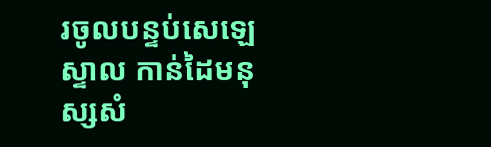រចូលបន្ទប់សេឡេស្ទាល កាន់ដៃមនុស្សសំ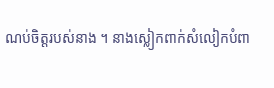ណប់ចិត្តរបស់នាង ។ នាងស្លៀកពាក់សំលៀកបំពា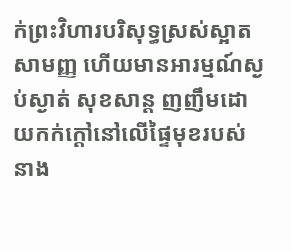ក់ព្រះវិហារបរិសុទ្ធស្រស់ស្អាត សាមញ្ញ ហើយមានអារម្មណ៍ស្ងប់ស្ងាត់ សុខសាន្ដ ញញឹមដោយកក់ក្ដៅនៅលើផ្ទៃមុខរបស់នាង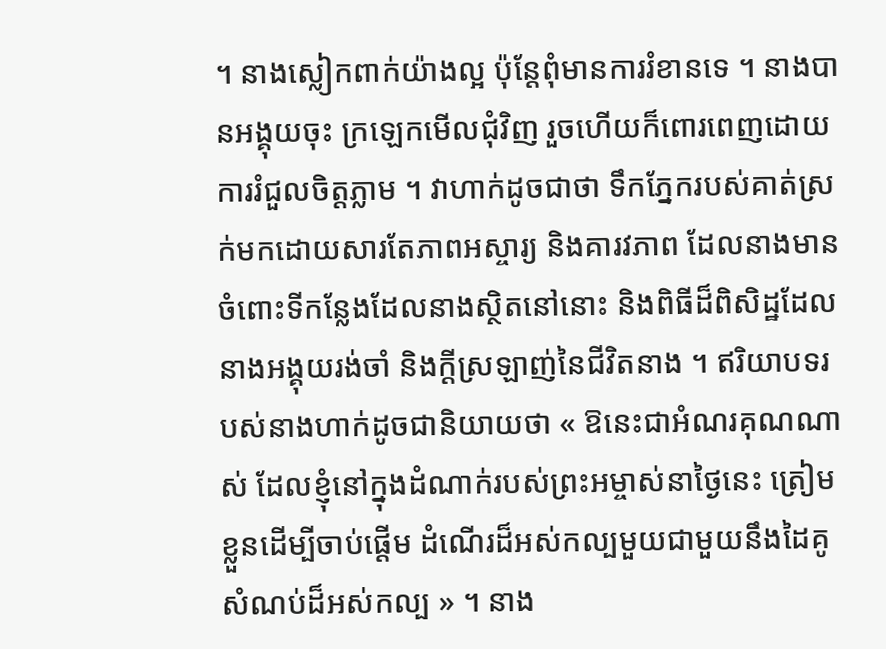។ នាងស្លៀកពាក់យ៉ាងល្អ ប៉ុន្តែពុំមានការរំខានទេ ។ នាងបានអង្គុយចុះ ក្រឡេកមើលជុំវិញ រួចហើយក៏ពោរពេញដោយការរំជួលចិត្តភ្លាម ។ វាហាក់ដូចជាថា ទឹកភ្នែករបស់គាត់ស្រក់មកដោយសារតែភាពអស្ចារ្យ និងគារវភាព ដែលនាងមានចំពោះទីកន្លែងដែលនាងស្ថិតនៅនោះ និងពិធីដ៏ពិសិដ្ឋដែលនាងអង្គុយរង់ចាំ និងក្ដីស្រឡាញ់នៃជីវិតនាង ។ ឥរិយាបទរបស់នាងហាក់ដូចជានិយាយថា « ឱនេះជាអំណរគុណណាស់ ដែលខ្ញុំនៅក្នុងដំណាក់របស់ព្រះអម្ចាស់នាថ្ងៃនេះ ត្រៀមខ្លួនដើម្បីចាប់ផ្ដើម ដំណើរដ៏អស់កល្បមួយជាមួយនឹងដៃគូសំណប់ដ៏អស់កល្ប » ។ នាង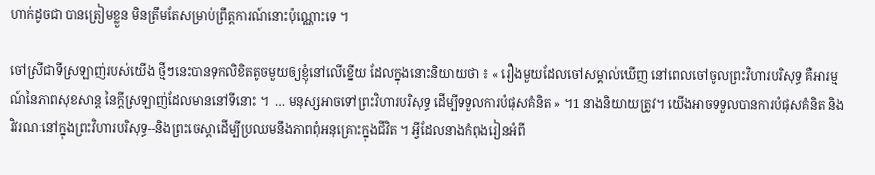ហាក់ដូចជា បានត្រៀមខ្លួន មិនត្រឹមតែសម្រាប់ព្រឹត្តការណ៍នោះប៉ុណ្ណោះទេ ។

ចៅស្រីជាទីស្រឡាញ់របស់យើង ថ្មីៗនេះបានទុកលិខិតតូចមួយឲ្យខ្ញុំនៅលើខ្នើយ ដែលក្នុងនោះនិយាយថា ៖ « រឿងមួយដែលចៅសម្គាល់ឃើញ នៅពេលចៅចូលព្រះវិហារបរិសុទ្ធ គឺអារម្មណ៍នៃភាពសុខសាន្ដ នៃក្ដីស្រឡាញ់ដែលមាននៅទីនោះ ។  … មនុស្សអាចទៅព្រះវិហារបរិសុទ្ធ ដើម្បីទទួលការបំផុសគំនិត » ។1 នាងនិយាយត្រូវ។ យើងអាចទទួលបានការបំផុសគំនិត និងវិវរណៈនៅក្នុងព្រះវិហារបរិសុទ្ធ--និងព្រះចេស្ដាដើម្បីប្រឈមនឹងភាពពុំអនុគ្រោះក្នុងជីវិត ។ អ្វីដែលនាងកំពុងរៀនអំពី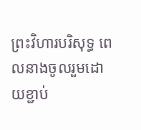ព្រះវិហារបរិសុទ្ធ ពេលនាងចូលរួមដោយខ្ជាប់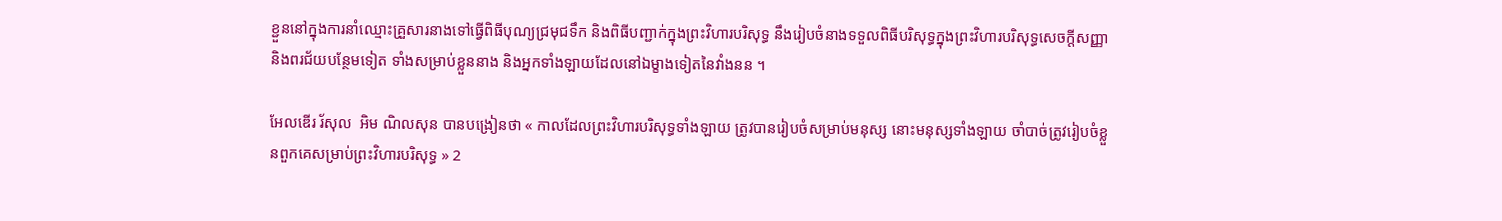ខ្ជួននៅក្នុងការនាំឈ្មោះគ្រួសារនាងទៅធ្វើពិធីបុណ្យជ្រមុជទឹក និងពិធីបញ្ជាក់ក្នុងព្រះវិហារបរិសុទ្ធ នឹងរៀបចំនាងទទួលពិធីបរិសុទ្ធក្នុងព្រះវិហារបរិសុទ្ធសេចក្ដីសញ្ញា និងពរជ័យបន្ថែមទៀត ទាំងសម្រាប់ខ្លួននាង និងអ្នកទាំងឡាយដែលនៅឯម្ខាងទៀតនៃវាំងនន ។

អែលឌើរ រ័សុល  អិម ណិលសុន បានបង្រៀនថា « កាលដែលព្រះវិហារបរិសុទ្ធទាំងឡាយ ត្រូវបានរៀបចំសម្រាប់មនុស្ស នោះមនុស្សទាំងឡាយ ចាំបាច់ត្រូវរៀបចំខ្លួនពួកគេសម្រាប់ព្រះវិហារបរិសុទ្ធ » 2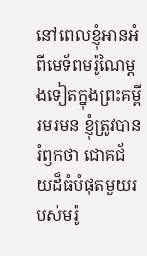នៅពេលខ្ញុំអានអំពីមេទ័ពមរ៉ូណៃម្ដងទៀតក្នុងព្រះគម្ពីរមរមន ខ្ញុំត្រូវបានរំឭកថា ជោគជ័យដ៏ធំបំផុតមួយរបស់មរ៉ូ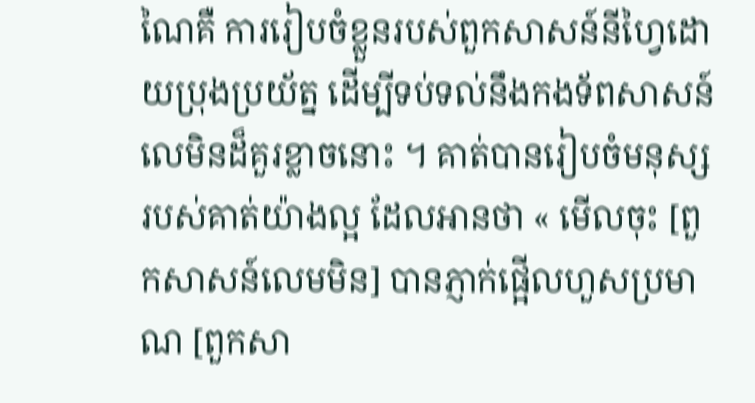ណៃគឺ ការរៀបចំខ្លួនរបស់ពួកសាសន៍នីហ្វៃដោយប្រុងប្រយ័ត្ន ដើម្បីទប់ទល់នឹងកងទ័ពសាសន៍លេមិនដ៏គួរខ្លាចនោះ ។ គាត់បានរៀបចំមនុស្សរបស់គាត់យ៉ាងល្អ ដែលអានថា « មើលចុះ [ពួកសាសន៍លេមមិន] បានភ្ញាក់ផ្អើលហួសប្រមាណ [ពួកសា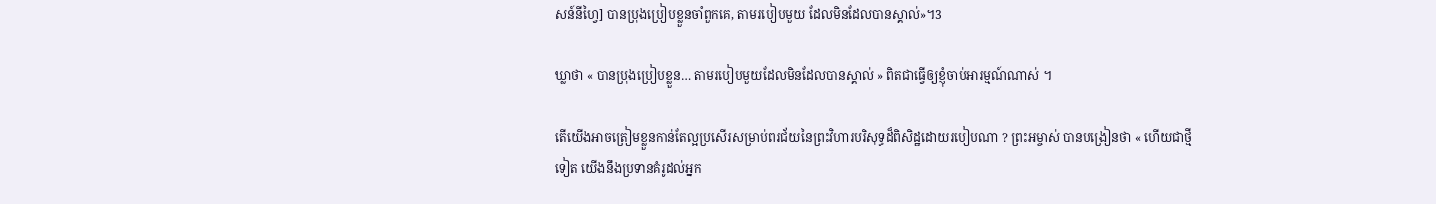សន៍នីហ្វៃ] បានប្រុងប្រៀបខ្លួនចាំពួកគេ, តាមរបៀបមួយ ដែលមិនដែលបានស្គាល់»។3

ឃ្លាថា « បានប្រុងប្រៀបខ្លួន… តាមរបៀបមួយដែលមិនដែលបានស្គាល់ » ពិតជាធ្វើឲ្យខ្ញុំចាប់អារម្មណ៍ណាស់ ។

តើយើងអាចត្រៀមខ្លួនកាន់តែល្អប្រសើរសម្រាប់ពរជ័យនៃព្រះវិហារបរិសុទ្ធដ៏ពិសិដ្ឋដោយរបៀបណា ? ព្រះអម្ចាស់ បានបង្រៀនថា « ហើយជាថ្មីទៀត យើងនឹងប្រទានគំរូដល់អ្នក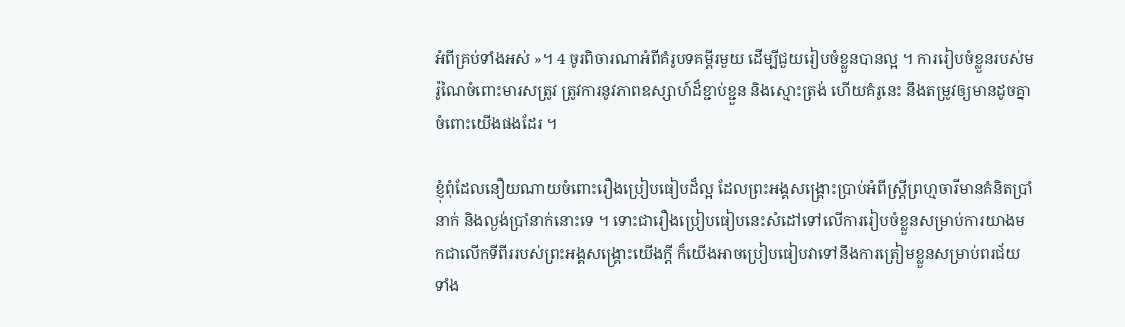អំពីគ្រប់ទាំងអស់ »។ 4 ចូរពិចារណាអំពីគំរូបទគម្ពីរមួយ ដើម្បីជួយរៀបចំខ្លួនបានល្អ ។ ការរៀបចំខ្លួនរបស់មរ៉ូណៃចំពោះមារសត្រូវ ត្រូវការនូវភាពឧស្សាហ៍ដ៏ខ្ជាប់ខ្ជួន និងស្មោះត្រង់ ហើយគំរូនេះ នឹងតម្រូវឲ្យមានដូចគ្នាចំពោះយើងផងដែរ ។

ខ្ញុំពុំដែលនឿយណាយចំពោះរឿងប្រៀបធៀបដ៏ល្អ ដែលព្រះអង្គសង្គ្រោះប្រាប់អំពីស្ត្រីព្រហ្មចារីមានគំនិតប្រាំនាក់ និងល្ងង់ប្រាំនាក់នោះទេ ។ ទោះជារឿងប្រៀបធៀបនេះសំដៅទៅលើការរៀបចំខ្លួនសម្រាប់ការយាងមកជាលើកទីពីររបស់ព្រះអង្គសង្គ្រោះយើងក្ដី ក៏យើងអាចប្រៀបធៀបវាទៅនឹងការត្រៀមខ្លួនសម្រាប់ពរជ័យទាំង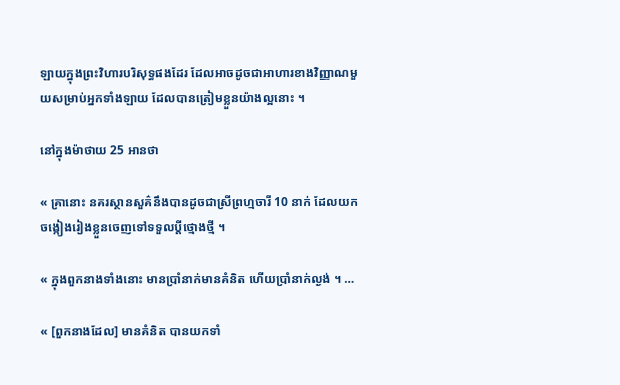ឡាយក្នុងព្រះវិហារបរិសុទ្ធផងដែរ ដែលអាចដូចជាអាហារខាងវិញ្ញាណមួយសម្រាប់អ្នកទាំងឡាយ ដែលបានត្រៀមខ្លួនយ៉ាងល្អនោះ ។

នៅក្នុងម៉ាថាយ 25 អានថា

« គ្រានោះ នគរស្ថានសួគ៌នឹងបានដូចជាស្រីព្រហ្មចារី 10 នាក់ ដែលយកចង្កៀងរៀងខ្លួនចេញទៅទទួលប្ដីថ្មោងថ្មី ។

« ក្នុងពួកនាងទាំងនោះ មានប្រាំនាក់មានគំនិត ហើយប្រាំនាក់ល្ងង់ ។ …

« [ពួកនាងដែល] មានគំនិត បានយកទាំ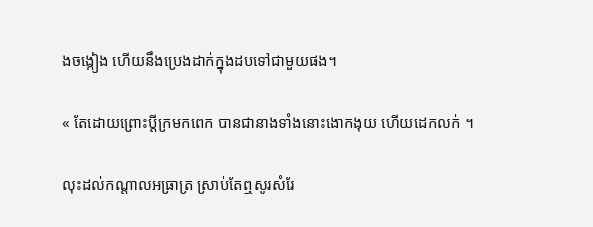ងចង្កៀង ហើយនឹងប្រេងដាក់ក្នុងដបទៅជាមួយផង។

« តែដោយព្រោះប្ដីក្រមកពេក បានជានាងទាំងនោះងោកងុយ ហើយដេកលក់ ។

លុះដល់កណ្ដាលអធ្រាត្រ ស្រាប់តែឮសូរសំរែ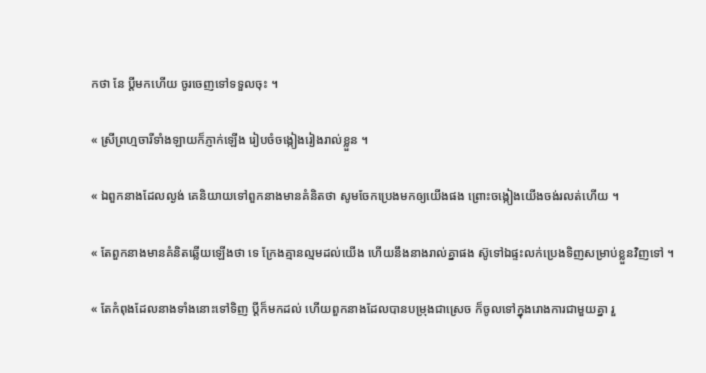កថា នែ ប្ដីមកហើយ ចូរចេញទៅទទួលចុះ ។

« ស្រីព្រហ្មចារីទាំងឡាយក៏ភ្ញាក់ឡើង រៀបចំចង្កៀងរៀងរាល់ខ្លួន ។

« ឯពួកនាងដែលល្ងង់ គេនិយាយទៅពួកនាងមានគំនិតថា សូមចែកប្រេងមកឲ្យយើងផង ព្រោះចង្កៀងយើងចង់រលត់ហើយ ។

« តែពួកនាងមានគំនិតឆ្លើយឡើងថា ទេ ក្រែងគ្មានល្មមដល់យើង ហើយនឹងនាងរាល់គ្នាផង ស៊ូទៅឯផ្ទះលក់ប្រេងទិញសម្រាប់ខ្លួនវិញទៅ ។

« តែកំពុងដែលនាងទាំងនោះទៅទិញ ប្ដីក៏មកដល់ ហើយពួកនាងដែលបានបម្រុងជាស្រេច ក៏ចូលទៅក្នុងរោងការជាមួយគ្នា រួ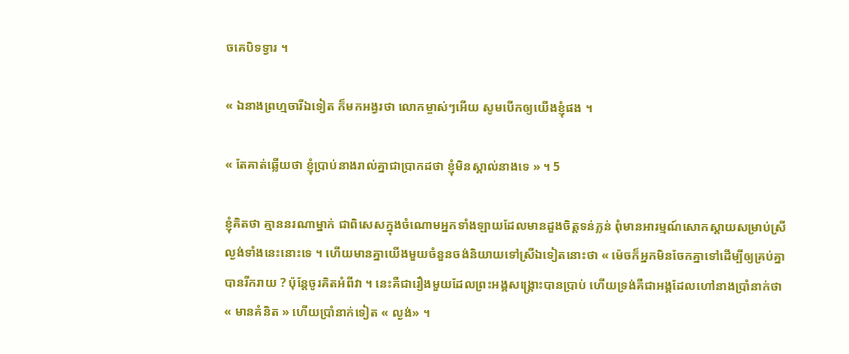ចគេបិទទ្វារ ។

« ឯនាងព្រហ្មចារីឯទៀត ក៏មកអង្វរថា លោកម្ចាស់ៗអើយ សូមបើកឲ្យយើងខ្ញុំផង ។

« តែគាត់ឆ្លើយថា ខ្ញុំប្រាប់នាងរាល់គ្នាជាប្រាកដថា ខ្ញុំមិនស្គាល់នាងទេ » ។ 5

ខ្ញុំគិតថា គ្មាននរណាម្នាក់ ជាពិសេសក្នុងចំណោមអ្នកទាំងឡាយដែលមានដួងចិត្តទន់ភ្លន់ ពុំមានអារម្មណ៍សោកស្ដាយសម្រាប់ស្រីល្ងង់ទាំងនេះនោះទេ ។ ហើយមានគ្នាយើងមួយចំនួនចង់និយាយទៅស្រីឯទៀតនោះថា « ម៉េចក៏អ្នកមិនចែកគ្នាទៅដើម្បីឲ្យគ្រប់គ្នាបានរីករាយ ? ប៉ុន្តែចូរគិតអំពីវា ។ នេះគឺជារឿងមួយដែលព្រះអង្គសង្គ្រោះបានប្រាប់ ហើយទ្រង់គឺជាអង្គដែលហៅនាងប្រាំនាក់ថា « មានគំនិត » ហើយប្រាំនាក់ទៀត « ល្ងង់» ។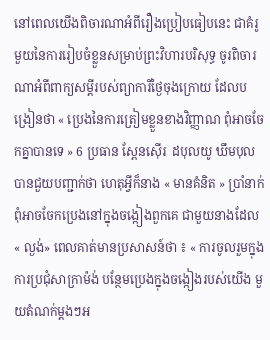នៅពេលយើងពិចារណាអំពីរឿងប្រៀបធៀបនេះ ជាគំរូមួយនៃការរៀបចំខ្លួនសម្រាប់ព្រះវិហារបរិសុទ្ធ ចូរពិចារណាអំពីពាក្យសម្ដីរបស់ព្យាការីថ្ងៃចុងក្រោយ ដែលបង្រៀនថា « ប្រេងនៃការត្រៀមខ្លួនខាងវិញ្ញាណ ពុំអាចចែកគ្នាបានទេ » 6 ប្រធាន ស្ពែនស៊ើរ  ដបុលយូ ឃឹមបុល បានជួយបញ្ជាក់ថា ហេតុអ្វីក៏នាង « មានគំនិត » ប្រាំនាក់ ពុំអាចចែកប្រេងនៅក្នុងចង្កៀងពួកគេ ជាមួយនាងដែល « ល្ងង់» ពេលគាត់មានប្រសាសន៍ថា ៖ « ការចូលរួមក្នុងការប្រជុំសាក្រាម៉ង់ បន្ថែមប្រេងក្នុងចង្កៀងរបស់យើង មួយតំណក់ម្ដងៗអ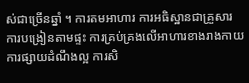ស់ជាច្រើនឆ្នាំ ។ ការតមអាហារ ការអធិស្ឋានជាគ្រួសារ ការបង្រៀនតាមផ្ទះ ការគ្រប់គ្រងលើអាហារខាងរាងកាយ ការផ្សាយដំណឹងល្អ ការសិ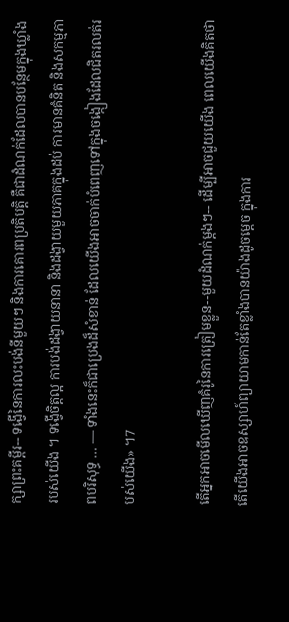ក្សាព្រះគម្ពីរ-- ទង្វើនៃការលះបង់នីមួយៗ និងការគោរពប្រតិបត្តិ គឺជាដំណក់ដែលបានបន្ថែមក្នុងឃ្លាំងរបស់យើង ។ ទង្វើចិត្តល្អ ការបង់ដង្វាយនានា និងដង្វាយមួយភាគក្នុងដប់ ការមានគំនិត និងសកម្មភាពបរិសុទ្ធ … — ទាំងនេះក៏ជាប្រេងដ៏សំខាន់ ដែលយើងអាចចាក់បំពេញទៅក្នុងចង្កៀងដែលជិតរលត់របស់យើង» ។7

តើអ្នកអាចមើលឃើញគំរូនៃការត្រៀមខ្លួន--មួយដំណក់ម្ដងៗ-- ដើម្បីអាចជួយយើង ពេលយើងគិតថា តើយើងអាចឧស្សាហ៍ព្យាយាមកាន់តែខ្លាំងបានយ៉ាងដូចម្ដេច ក្នុងការ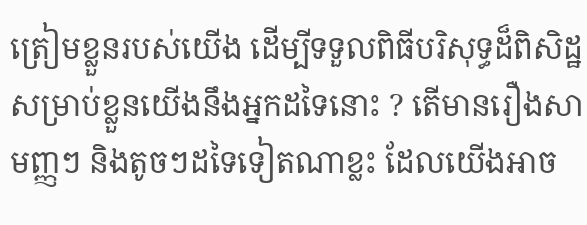ត្រៀមខ្លួនរបស់យើង ដើម្បីទទួលពិធីបរិសុទ្ធដ៏ពិសិដ្ឋសម្រាប់ខ្លួនយើងនឹងអ្នកដទៃនោះ ? តើមានរឿងសាមញ្ញៗ និងតូចៗដទៃទៀតណាខ្លះ ដែលយើងអាច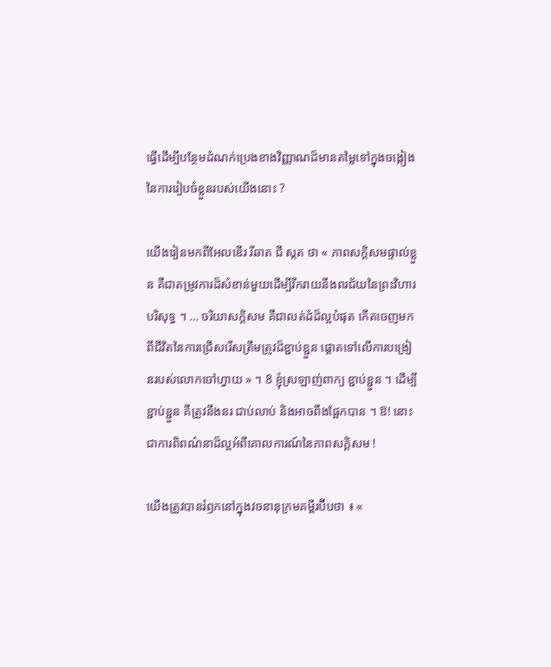ធ្វើដើម្បីបន្ថែមដំណក់ប្រេងខាងវិញ្ញាណដ៏មានតម្លៃទៅក្នុងចង្កៀងនៃការរៀបចំខ្លួនរបស់យើងនោះ ?

យើងរៀនមកពីអែលឌើរ រីឆាត ជី ស្កត ថា « ភាពសក្ដិសមផ្ទាល់ខ្លួន គឺជាតម្រូវការដ៏សំខាន់មួយដើម្បីរីករាយនឹងពរជ័យនៃព្រះវិហារបរិសុទ្ធ ។ … ចរិយាសក្ដិសម គឺជាលត់ដំដ៏ល្អបំផុត កើតចេញមកពីជីវិតនៃការជ្រើសរើសត្រឹមត្រូវដ៏ខ្ជាប់ខ្ជួន ផ្ដោតទៅលើការបង្រៀនរបស់លោកចៅហ្វាយ » ។ 8 ខ្ញុំស្រឡាញ់ពាក្យ ខ្ជាប់ខ្ជួន ។ ដើម្បីខ្ជាប់ខ្ជួន គឺត្រូវនឹងនរ ជាប់លាប់ និងអាចពឹងផ្អែកបាន ។ ឱ! នោះជាការពិពណ៌នាដ៏ល្អអំពីគោលការណ៍នៃភាពសក្ដិសម !

យើងត្រូវបានរំឭកនៅក្នុងវចនានុក្រមគម្ពីរប៊ីបថា ៖ «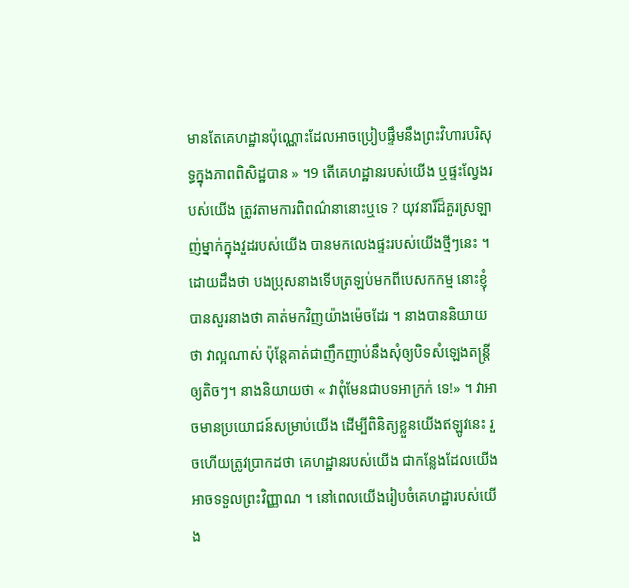មានតែគេហដ្ឋានប៉ុណ្ណោះដែលអាចប្រៀបផ្ទឹមនឹងព្រះវិហារបរិសុទ្ធក្នុងភាពពិសិដ្ឋបាន » ។9 តើគេហដ្ឋានរបស់យើង ឬផ្ទះល្វែងរបស់យើង ត្រូវតាមការពិពណ៌នានោះឬទេ ? យុវនារីដ៏គួរស្រឡាញ់ម្នាក់ក្នុងវួដរបស់យើង បានមកលេងផ្ទះរបស់យើងថ្មីៗនេះ ។ ដោយដឹងថា បងប្រុសនាងទើបត្រឡប់មកពីបេសកកម្ម នោះខ្ញុំបានសួរនាងថា គាត់មកវិញយ៉ាងម៉េចដែរ ។ នាងបាននិយាយថា វាល្អណាស់ ប៉ុន្តែគាត់ជាញឹកញាប់នឹងសុំឲ្យបិទសំឡេងតន្ត្រីឲ្យតិចៗ។ នាងនិយាយថា « វាពុំមែនជាបទអាក្រក់ ទេ!» ។ វាអាចមានប្រយោជន៍សម្រាប់យើង ដើម្បីពិនិត្យខ្លួនយើងឥឡូវនេះ រួចហើយត្រូវប្រាកដថា គេហដ្ឋានរបស់យើង ជាកន្លែងដែលយើងអាចទទួលព្រះវិញ្ញាណ ។ នៅពេលយើងរៀបចំគេហដ្ឋារបស់យើង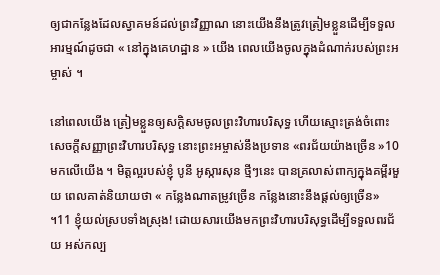ឲ្យជាកន្លែងដែលស្វាគមន៍ដល់ព្រះវិញ្ញាណ នោះយើងនឹងត្រូវត្រៀមខ្លួនដើម្បីទទួលអារម្មណ៍ដូចជា « នៅក្នុងគេហដ្ឋាន » យើង ពេលយើងចូលក្នុងដំណាក់របស់ព្រះអម្ចាស់ ។

នៅពេលយើង ត្រៀមខ្លួនឲ្យសក្ដិសមចូលព្រះវិហារបរិសុទ្ធ ហើយស្មោះត្រង់ចំពោះសេចក្ដីសញ្ញាព្រះវិហារបរិសុទ្ធ នោះព្រះអម្ចាស់នឹងប្រទាន «ពរជ័យយ៉ាងច្រើន »10 មកលើយើង ។ មិត្តល្អរបស់ខ្ញុំ បូនី អូស្ការសុន ថ្មីៗនេះ បានគ្រលាស់ពាក្យក្នុងគម្ពីរមួយ ពេលគាត់និយាយថា « កន្លែងណាតម្រូវច្រើន កន្លែងនោះនឹងផ្ដល់ឲ្យច្រើន» ។11 ខ្ញុំយល់ស្របទាំងស្រុង! ដោយសារយើងមកព្រះវិហារបរិសុទ្ធដើម្បីទទួលពរជ័យ អស់កល្ប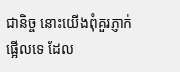ជានិច្ច នោះយើងពុំគួរភ្ញាក់ផ្អើលទេ ដែល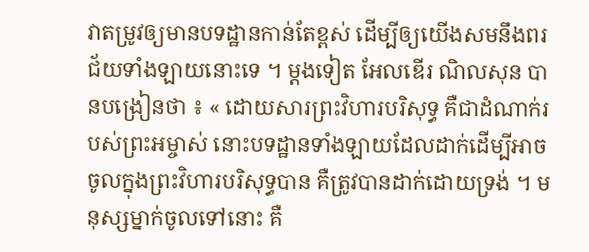វាតម្រូវឲ្យមានបទដ្ឋានកាន់តែខ្ពស់ ដើម្បីឲ្យយើងសមនឹងពរជ័យទាំងឡាយនោះទេ ។ ម្ដងទៀត អែលឌើរ ណិលសុន បានបង្រៀនថា ៖ « ដោយសារព្រះវិហារបរិសុទ្ធ គឺជាដំណាក់របស់ព្រះអម្ចាស់ នោះបទដ្ឋានទាំងឡាយដែលដាក់ដើម្បីអាចចូលក្នុងព្រះវិហារបរិសុទ្ធបាន គឺត្រូវបានដាក់ដោយទ្រង់ ។ មនុស្សម្នាក់ចូលទៅនោះ គឺ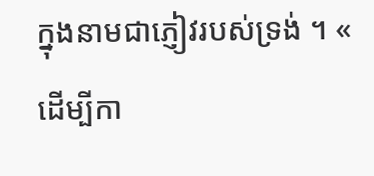ក្នុងនាមជាភ្ញៀវរបស់ទ្រង់ ។ « ដើម្បីកា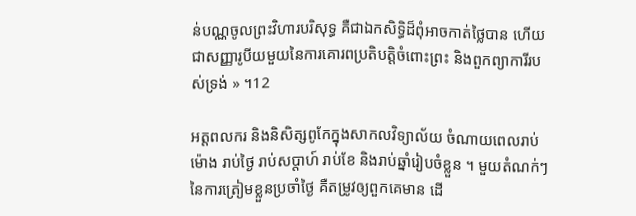ន់បណ្ណចូលព្រះវិហារបរិសុទ្ធ គឺជាឯកសិទ្ធិដ៏ពុំអាចកាត់ថ្លៃបាន ហើយជាសញ្ញារូបីយមួយនៃការគោរពប្រតិបត្តិចំពោះព្រះ និងពួកព្យាការីរបស់ទ្រង់ » ។12

អត្តពលករ និងនិសិត្សពូកែក្នុងសាកលវិទ្យាល័យ ចំណាយពេលរាប់ម៉ោង រាប់ថ្ងៃ រាប់សប្ដាហ៍ រាប់ខែ និងរាប់ឆ្នាំរៀបចំខ្លួន ។ មួយតំណក់ៗនៃការត្រៀមខ្លួនប្រចាំថ្ងៃ គឺតម្រូវឲ្យពួកគេមាន ដើ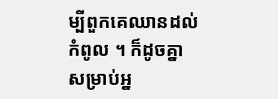ម្បីពួកគេឈានដល់កំពូល ។ ក៏ដូចគ្នា សម្រាប់អ្ន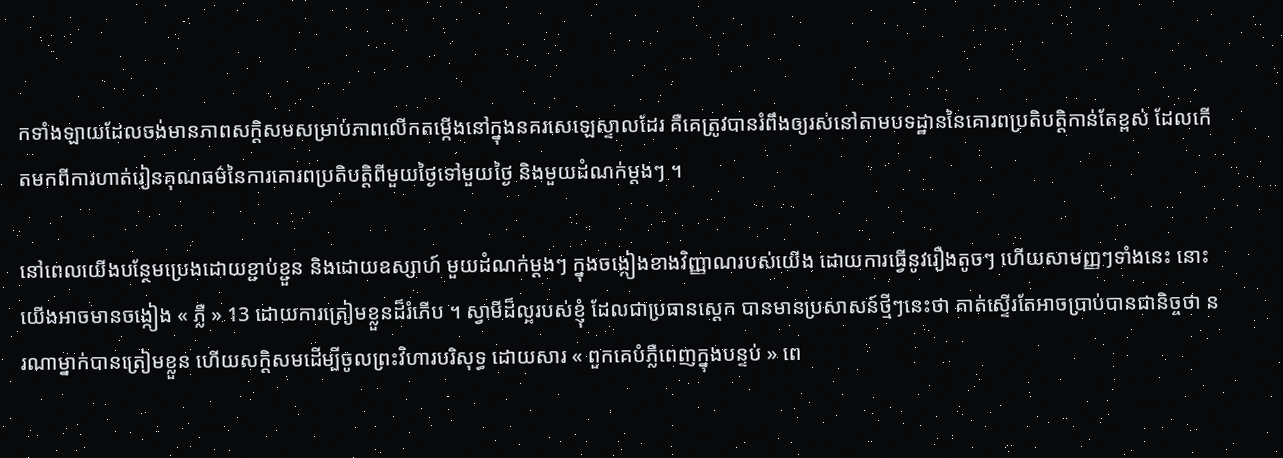កទាំងឡាយដែលចង់មានភាពសក្ដិសមសម្រាប់ភាពលើកតម្កើងនៅក្នុងនគរសេឡេស្ទាលដែរ គឺគេត្រូវបានរំពឹងឲ្យរស់នៅតាមបទដ្ឋាននៃគោរពប្រតិបត្តិកាន់តែខ្ពស់ ដែលកើតមកពីការហាត់រៀនគុណធម៌នៃការគោរពប្រតិបត្តិពីមួយថ្ងៃទៅមួយថ្ងៃ និងមួយដំណក់ម្ដងៗ ។

នៅពេលយើងបន្ថែមប្រេងដោយខ្ជាប់ខ្ជួន និងដោយឧស្សាហ៍ មួយដំណក់ម្ដងៗ ក្នុងចង្កៀងខាងវិញ្ញាណរបស់យើង ដោយការធ្វើនូវរឿងតូចៗ ហើយសាមញ្ញៗទាំងនេះ នោះយើងអាចមានចង្កៀង « ភ្លឺ » 13 ដោយការត្រៀមខ្លួនដ៏រំភើប ។ ស្វាមីដ៏ល្អរបស់ខ្ញុំ ដែលជាប្រធានស្ដេក បានមានប្រសាសន៍ថ្មីៗនេះថា គាត់ស្ទើរតែអាចប្រាប់បានជានិច្ចថា នរណាម្នាក់បានត្រៀមខ្លួន ហើយសក្ដិសមដើម្បីចូលព្រះវិហារបរិសុទ្ធ ដោយសារ « ពួកគេបំភ្លឺពេញក្នុងបន្ទប់ » ពេ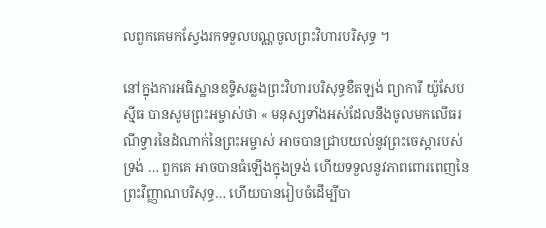លពួកគេមកស្វែងរកទទួលបណ្ណចូលព្រះវិហារបរិសុទ្ធ ។

នៅក្នុងការអធិស្ឋានឧទ្ទិសឆ្លងព្រះវិហារបរិសុទ្ធខឺតឡង់ ព្យាការី យ៉ូសែប ស៊្មីធ បានសូមព្រះអម្ចាស់ថា « មនុស្សទាំងអស់ដែលនឹងចូលមកលើធរណីទ្វារនៃដំណាក់នៃព្រះអម្ចាស់ អាចបានជ្រាបយល់នូវព្រះចេស្ដារបស់ទ្រង់ … ពួកគេ អាចបានធំឡើងក្នុងទ្រង់ ហើយទទួលនូវភាពពោរពេញនៃព្រះវិញ្ញាណបរិសុទ្ធ… ហើយបានរៀបចំដើម្បីបា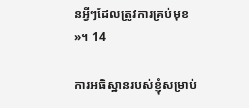នអ្វីៗដែលត្រូវការគ្រប់មុខ »។ 14

ការអធិស្ឋានរបស់ខ្ញុំសម្រាប់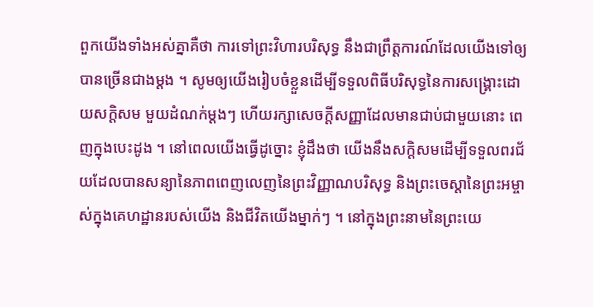ពួកយើងទាំងអស់គ្នាគឺថា ការទៅព្រះវិហារបរិសុទ្ធ នឹងជាព្រឹត្តការណ៍ដែលយើងទៅឲ្យបានច្រើនជាងម្ដង ។ សូមឲ្យយើងរៀបចំខ្លួនដើម្បីទទួលពិធីបរិសុទ្ធនៃការសង្គ្រោះដោយសក្ដិសម មួយដំណក់ម្ដងៗ ហើយរក្សាសេចក្ដីសញ្ញាដែលមានជាប់ជាមួយនោះ ពេញក្នុងបេះដូង ។ នៅពេលយើងធ្វើដូច្នោះ ខ្ញុំដឹងថា យើងនឹងសក្ដិសមដើម្បីទទួលពរជ័យដែលបានសន្យានៃភាពពេញលេញនៃព្រះវិញ្ញាណបរិសុទ្ធ និងព្រះចេស្ដានៃព្រះអម្ចាស់ក្នុងគេហដ្ឋានរបស់យើង និងជីវិតយើងម្នាក់ៗ ។ នៅក្នុងព្រះនាមនៃព្រះយេ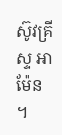ស៊ូវគ្រីស្ទ អាម៉ែន ។